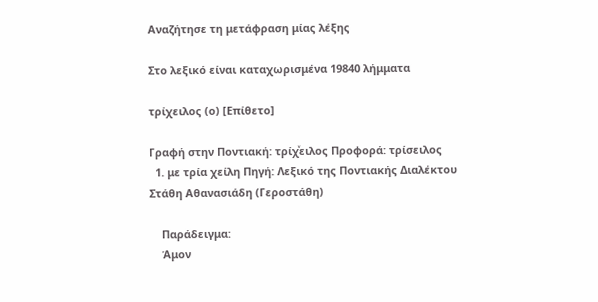Αναζήτησε τη μετάφραση μίας λέξης

Στο λεξικό είναι καταχωρισμένα 19840 λήμματα

τρίχειλος (ο) [Επίθετο]

Γραφή στην Ποντιακή: τρίχͮειλος Προφορά: τρίσειλος
  1. με τρία χείλη Πηγή: Λεξικό της Ποντιακής Διαλέκτου Στάθη Αθανασιάδη (Γεροστάθη)

    Παράδειγμα:
    Άμον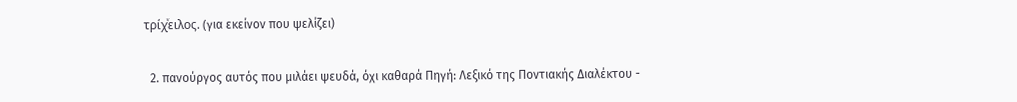τρίχͮειλος. (για εκείνον που ψελίζει)

  2. πανούργος αυτός που μιλάει ψευδά, όχι καθαρά Πηγή: Λεξικό της Ποντιακής Διαλέκτου -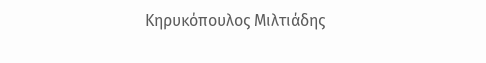Κηρυκόπουλος Μιλτιάδης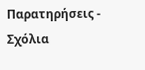Παρατηρήσεις - Σχόλια